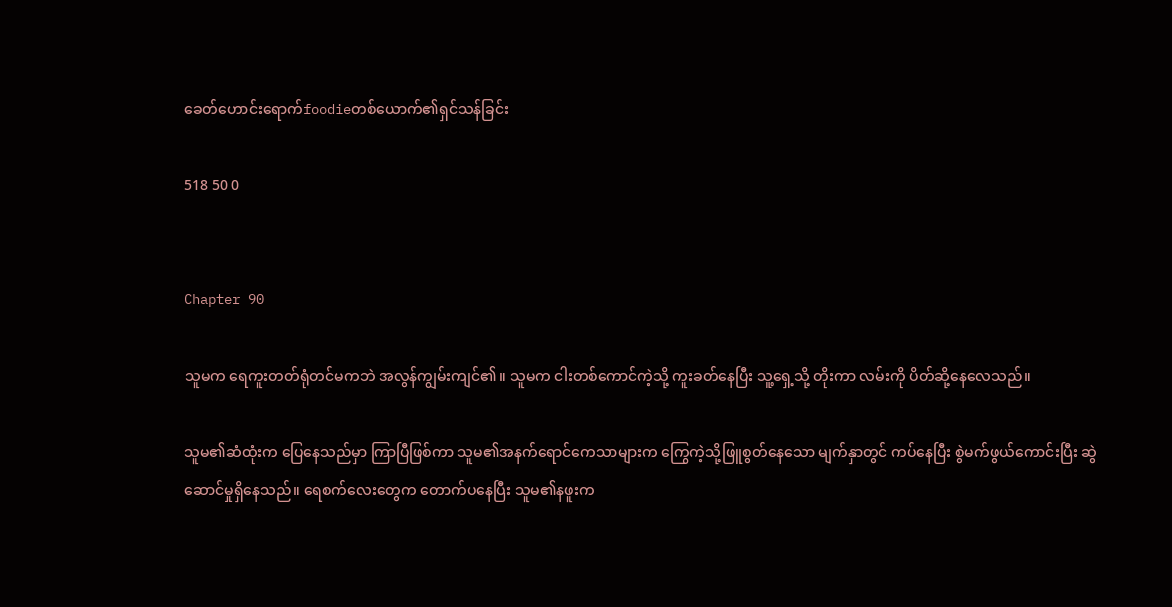ခေတ်ဟောင်းရောက်foodieတစ်ယောက်၏ရှင်သန်ခြင်း

518 50 0


Chapter 90

သူမက ရေကူးတတ်ရုံတင်မကဘဲ အလွန်ကျွမ်းကျင်၏။ သူမက ငါးတစ်ကောင်ကဲ့သို့ ကူးခတ်နေပြီး သူ့ရှေ့သို့ တိုးကာ လမ်းကို ပိတ်ဆို့နေလေသည်။

သူမ၏ဆံထုံးက ပြေနေသည်မှာ ကြာပြီဖြစ်ကာ သူမ၏အနက်ရောင်ကေသာများက ကြွေကဲ့သို့ဖြူစွတ်နေသော မျက်နှာတွင် ကပ်နေပြီး စွဲမက်ဖွယ်ကောင်းပြီး ဆွဲဆောင်မှုရှိနေသည်။ ရေစက်လေးတွေက တောက်ပနေပြီး သူမ၏နဖူးက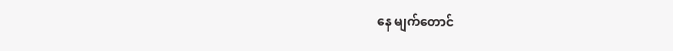နေ မျက်တောင်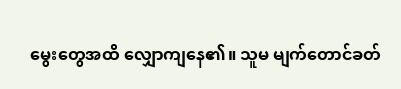မွေးတွေအထိ လျှောကျနေ၏။ သူမ မျက်တောင်ခတ်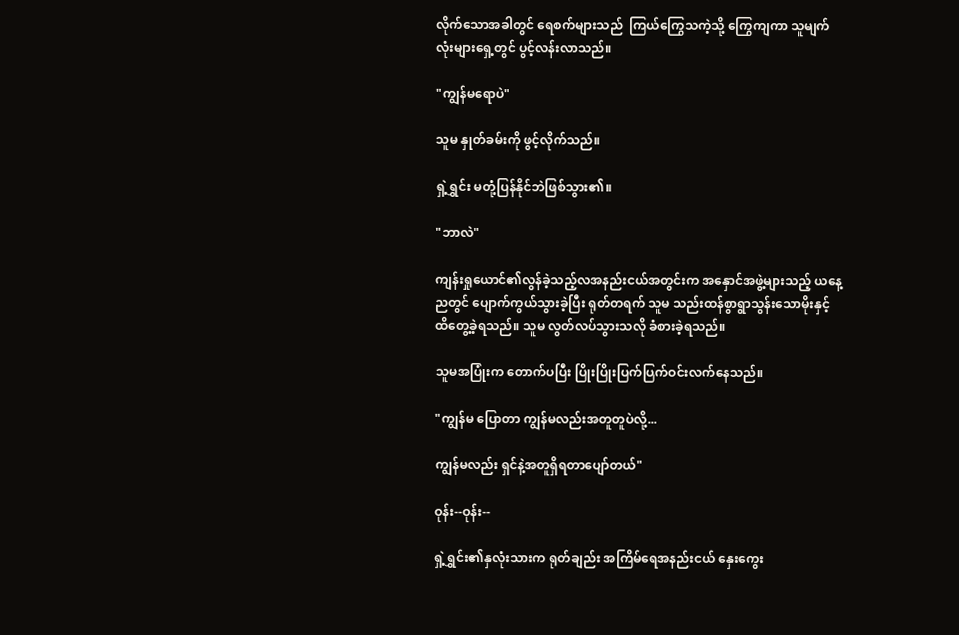လိုက်သောအခါတွင် ရေစက်များသည်  ကြယ်ကြွေသကဲ့သို့ ကြွေကျကာ သူမျက်လုံးများရှေ့တွင် ပွင့်လန်းလာသည်။

"ကျွန်မရောပဲ"

သူမ နှုတ်ခမ်းကို ဖွင့်လိုက်သည်။

ရှဲ့ရွှင်း မတုံ့ပြန်နိုင်ဘဲဖြစ်သွား၏။

"ဘာလဲ"

ကျန်းရှုယောင်၏လွန်ခဲ့သည့်လအနည်းငယ်အတွင်းက အနှောင်အဖွဲ့များသည့် ယနေ့ညတွင် ပျောက်ကွယ်သွားခဲ့ပြီး ရုတ်တရက် သူမ သည်းထန်စွာရွာသွန်းသောမိုးနှင့် ထိတွေ့ခဲ့ရသည်။ သူမ လွတ်လပ်သွားသလို ခံစားခဲ့ရသည်။

သူမအပြုံးက တောက်ပပြီး ပြိုးပြိုးပြက်ပြက်ဝင်းလက်နေသည်။

"ကျွန်မ ပြောတာ ကျွန်မလည်းအတူတူပဲလို့...

ကျွန်မလည်း ရှင်နဲ့အတူရှိရတာပျော်တယ်"

ဝုန်း--ဝုန်း--

ရှဲ့ရွှင်း၏နှလုံးသားက ရုတ်ချည်း အကြိမ်ရေအနည်းငယ် နှေးကွေး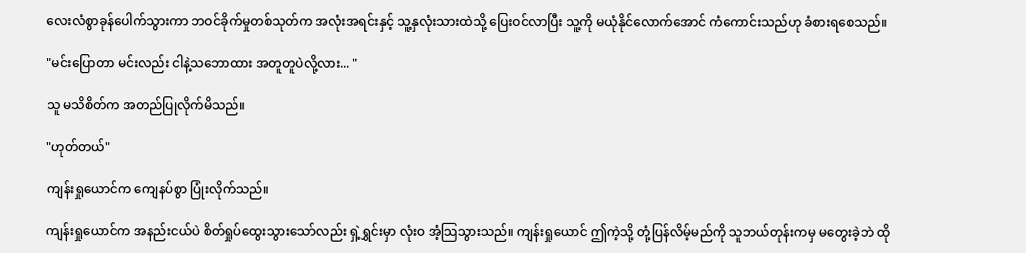လေးလံစွာခုန်ပေါက်သွားကာ ဘဝင်ခိုက်မှုတစ်သုတ်က အလုံးအရင်းနှင့် သူ့နှလုံးသားထဲသို့ ပြေးဝင်လာပြီး သူ့ကို မယုံနိုင်လောက်အောင် ကံကောင်းသည်ဟု ခံစားရစေသည်။

"မင်းပြောတာ မင်းလည်း ငါနဲ့သဘောထား အတူတူပဲလို့လား... "

သူ မသိစိတ်က အတည်ပြုလိုက်မိသည်။

"ဟုတ်တယ်"

ကျန်းရှုယောင်က ကျေနပ်စွာ ပြုံးလိုက်သည်။

ကျန်းရှုယောင်က အနည်းငယ်ပဲ စိတ်ရှုပ်ထွေးသွားသော်လည်း ရှဲ့ရွှင်းမှာ လုံးဝ အံ့သြသွားသည်။ ကျန်းရှုယောင် ဤကဲ့သို့ တုံ့ပြန်လိမ့်မည်ကို သူဘယ်တုန်းကမှ မတွေးခဲ့ဘဲ ထို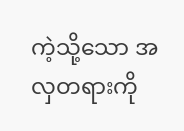ကဲ့သို့သော အလှတရားကို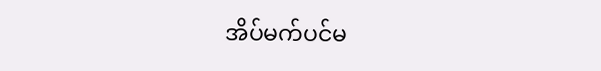အိပ်မက်ပင်မ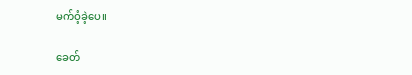မက်ဝံ့ခဲ့ပေ။

ခေတ်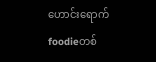ဟောင်းရောက်foodieတစ်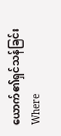ယောက်၏ရှင်သန်ခြင်းWhere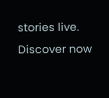stories live. Discover now